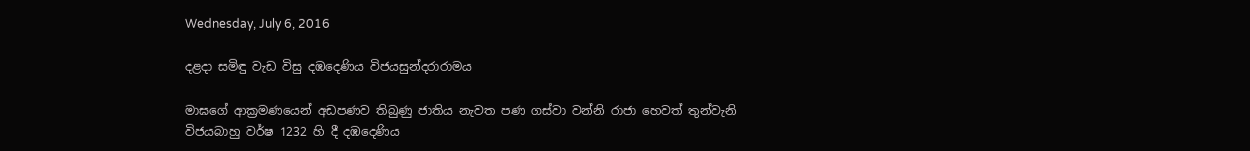Wednesday, July 6, 2016

දළදා සමිඳු වැඩ විසු දඹදෙණිය විජයසුන්දරාරාමය

මාඝගේ ආක්‍රමණයෙන් අඩපණව තිබුණු ජාතිය නැවත පණ ගස්වා වන්නි රාජා හෙවත් තුන්වැනි විජයබාහු වර්ෂ 1232 හි දී දඹදෙණිය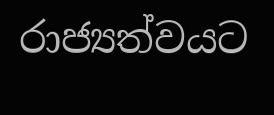රාජ්‍යත්වයට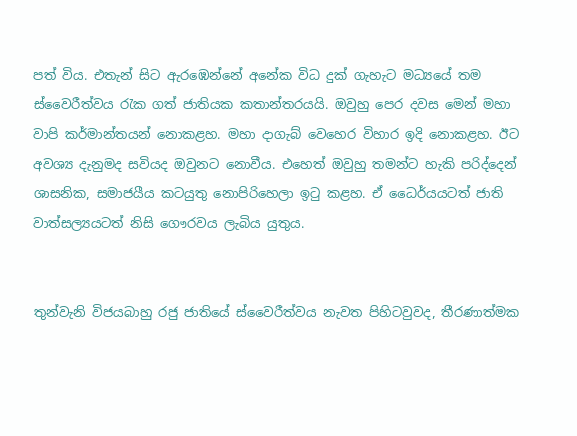පත් විය. එතැන් සිට ඇරඹෙන්නේ අනේක විධ දුක් ගැහැට මධ්‍යයේ තම ස්වෛරීත්වය රැක ගත් ජාතියක කතාන්තරයයි. ඔවුහු පෙර දවස මෙන් මහා වාපි කර්මාන්තයන් නොකළහ. මහා දාගැබ් වෙහෙර විහාර ඉදි නොකළහ. ඊට අවශ්‍ය දැනුමද සවියද ඔවුනට නොවීය. එහෙත් ඔවුහු තමන්ට හැකි පරිද්දෙන් ශාසනික, සමාජයීය කටයුතු නොපිරිහෙලා ඉටු කළහ. ඒ ධෛර්යයටත් ජාති වාත්සල්‍යයටත් නිසි ගෞරවය ලැබිය යුතුය.


තුන්වැනි විජයබාහු රජු ජාතියේ ස්වෛරීත්වය නැවත පිහිටවුවද, තීරණාත්මක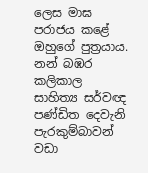ලෙස මාඝ  පරාජය කළේ ඔහුගේ පුත්‍රයාය. නන් බඹර කලිකාල සාහිත්‍ය සර්වඥ පණ්ඩිත දෙවැනි පැරකුම්බාවන් වඩා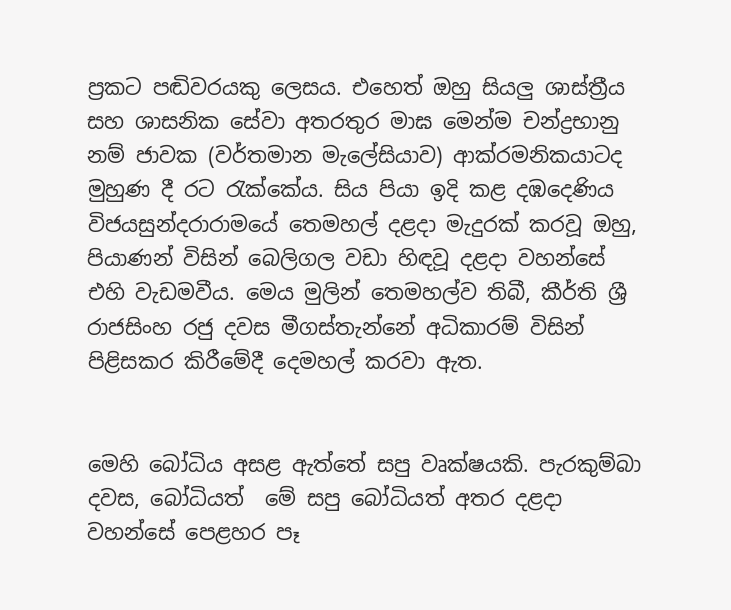ප්‍රකට පඬිවරයකු ලෙසය. එහෙත් ඔහු සියලු ශාස්ත්‍රීය සහ ශාසනික සේවා අතරතුර මාඝ මෙන්ම චන්ද්‍රභානු නම් ජාවක (වර්තමාන මැලේසියාව) ආක්රමනිකයාටද මුහුණ දී රට රැක්කේය. සිය පියා ඉදි කළ දඹදෙණිය විජයසුන්දරාරාමයේ තෙමහල් දළදා මැදුරක් කරවූ ඔහු, පියාණන් විසින් බෙලිගල වඩා හිඳවූ දළදා වහන්සේ එහි වැඩමවීය. මෙය මුලින් තෙමහල්ව තිබී, කීර්ති ශ්‍රී රාජසිංහ රජු දවස මීගස්තැන්නේ අධිකාරම් විසින් පිළිසකර කිරීමේදී දෙමහල් කරවා ඇත.


මෙහි බෝධිය අසළ ඇත්තේ සපු වෘක්ෂයකි. පැරකුම්බා දවස, බෝධියත්  මේ සපු බෝධියත් අතර දළදා වහන්සේ පෙළහර පෑ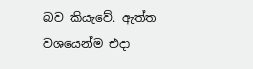බව කියැවේ. ඇත්ත වශයෙන්ම එදා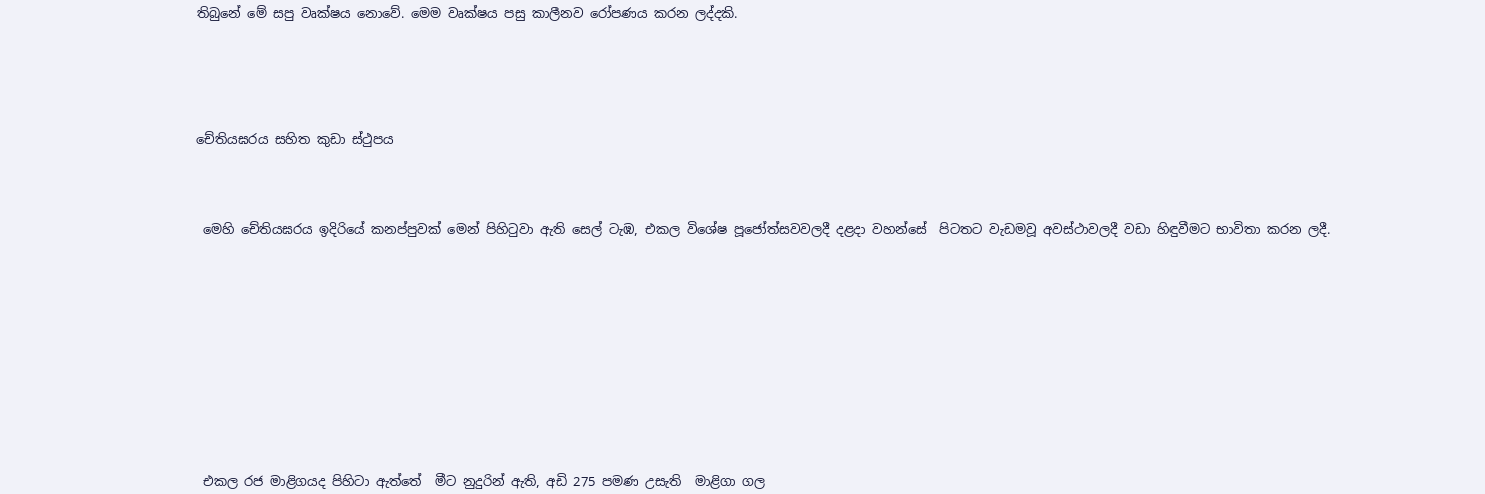තිබුනේ මේ සපු වෘක්ෂය නොවේ. මෙම වෘක්ෂය පසු කාලීනව රෝපණය කරන ලද්දකි.






චේතියඝරය සහිත කුඩා ස්ථුපය




 මෙහි චේතියඝරය ඉදිරියේ කනප්පුවක් මෙන් පිහිටුවා ඇති සෙල් ටැඹ, එකල විශේෂ පූජෝත්සවවලදී දළදා වහන්සේ  පිටතට වැඩමවූ අවස්ථාවලදී වඩා හිඳුවීමට භාවිතා කරන ලදී.













 එකල රජ මාළිගයද පිහිටා ඇත්තේ  මීට නුදුරින් ඇති, අඩි 275 පමණ උසැති  මාළිගා ගල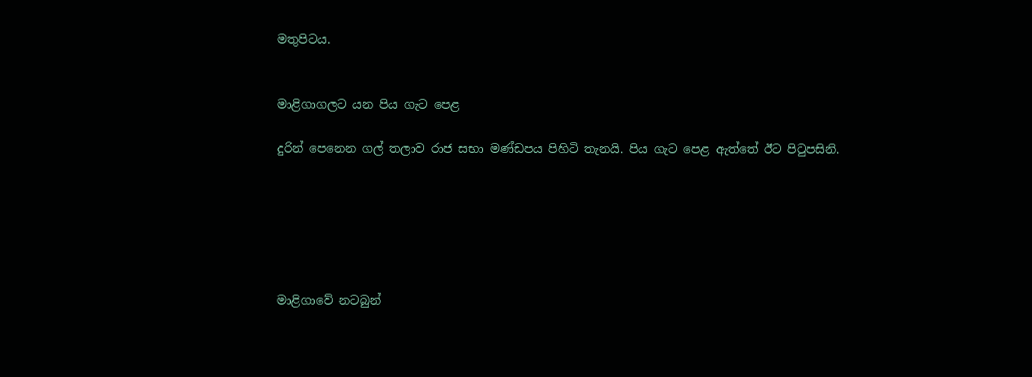මතුපිටය.


මාළිගාගලට යන පිය ගැට පෙළ

දුරින් පෙනෙන ගල් තලාව රාජ සභා මණ්ඩපය පිහිටි තැනයි. පිය ගැට පෙළ ඇත්තේ ඊට පිටුපසිනි.






මාළිගාවේ නටබුන්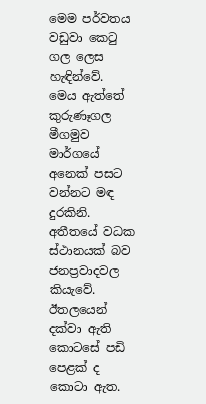මෙම පර්වතය වඩුවා කෙටු ගල ලෙස හැඳින්වේ. මෙය ඇත්තේ කුරුණෑගල මීගමුව මාර්ගයේ අනෙක් පසට වන්නට මඳ දුරකිනි. අතීතයේ වධක ස්ථානයක් බව ජනප්‍රවාදවල කියැවේ. ඊතලයෙන් දක්වා ඇති කොටසේ පඩි පෙළක් ද කොටා ඇත.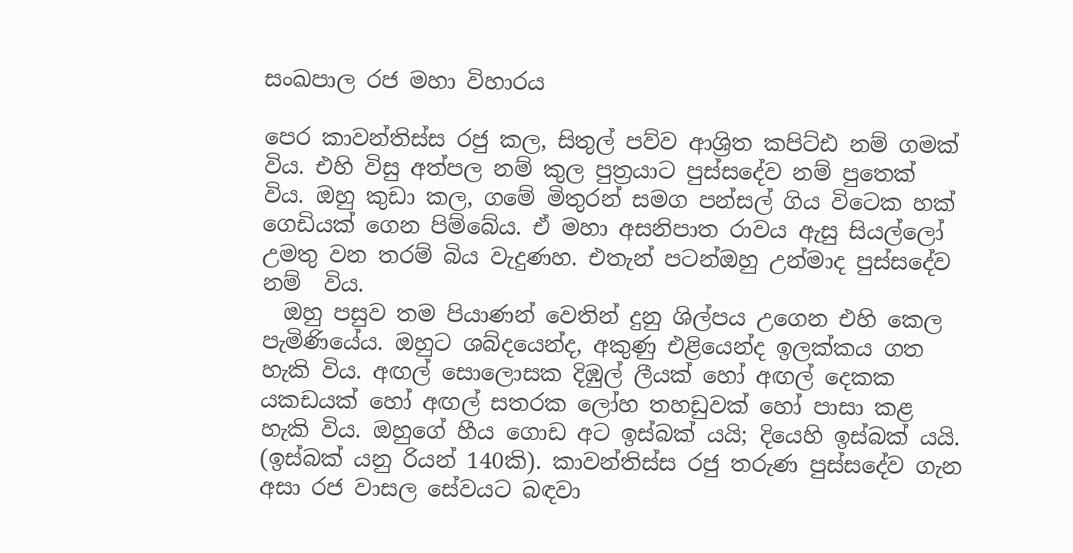සංඛපාල රජ මහා විහාරය

පෙර කාවන්තිස්ස රජු කල, සිතුල් පව්ව ආශ්‍රිත කපිට්ඪ නම් ගමක් විය. එහි විසු අත්පල නම් කුල පුත්‍රයාට පුස්සදේව නම් පුතෙක් විය. ඔහු කුඩා කල, ගමේ මිතුරන් සමග පන්සල් ගිය විටෙක හක් ගෙඩියක් ගෙන පිම්බේය. ඒ මහා අසනිපාත රාවය ඇසු සියල්ලෝ උමතු වන තරම් බිය වැදුණහ. එතැන් පටන්ඔහු උන්මාද පුස්සදේව නම්  විය.
  ඔහු පසුව තම පියාණන් වෙතින් දුනු ශිල්පය උගෙන එහි කෙල පැමිණියේය. ඔහුට ශබ්දයෙන්ද, අකුණු එළියෙන්ද ඉලක්කය ගත හැකි විය. අඟල් සොලොසක දිඹුල් ලීයක් හෝ අඟල් දෙකක යකඩයක් හෝ අඟල් සතරක ලෝහ තහඩුවක් හෝ පාසා කළ හැකි විය. ඔහුගේ හීය ගොඩ අට ඉස්බක් යයි; දියෙහි ඉස්බක් යයි. (ඉස්බක් යනු රියන් 140කි). කාවන්තිස්ස රජු තරුණ පුස්සදේව ගැන අසා රජ වාසල සේවයට බඳවා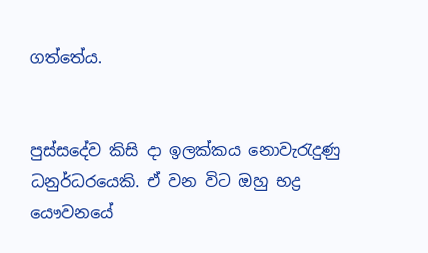ගත්තේය.


පුස්සදේව කිසි දා ඉලක්කය නොවැරැදුණු ධනුර්ධරයෙකි. ඒ වන විට ඔහු භද්‍ර යෞවනයේ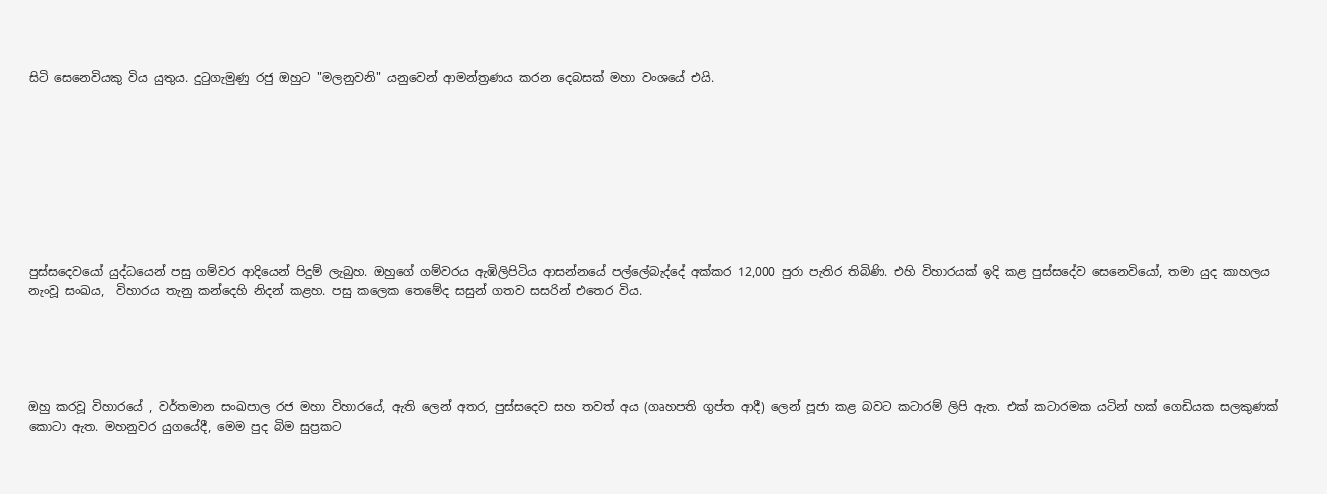සිටි සෙනෙවියකු විය යුතුය. දුටුගැමුණු රජු ඔහුට "මලනුවනි" යනුවෙන් ආමන්ත්‍රණය කරන දෙබසක් මහා වංශයේ එයි.









පුස්සදෙවයෝ යුද්ධයෙන් පසු ගම්වර ආදියෙන් පිදුම් ලැබුහ. ඔහුගේ ගම්වරය ඇඹිලිපිටිය ආසන්නයේ පල්ලේබැද්දේ අක්කර 12,000 පුරා පැතිර තිබිණි. එහි විහාරයක් ඉදි කළ පුස්සදේව සෙනෙවියෝ, තමා යුද කාහලය නැංවූ සංඛය,  විහාරය තැනු කන්දෙහි නිදන් කළහ. පසු කලෙක තෙමේද සසුන් ගතව සසරින් එතෙර විය.





ඔහු කරවූ විහාරයේ , වර්තමාන සංඛපාල රජ මහා විහාරයේ, ඇති ලෙන් අතර, පුස්සදෙව සහ තවත් අය (ගෘහපති ගුප්ත ආදී) ලෙන් පූජා කළ බවට කටාරම් ලිපි ඇත. එක් කටාරමක යටින් හක් ගෙඩියක සලකුණක් කොටා ඇත. මහනුවර යුගයේදී, මෙම පුද බිම සුප්‍රකට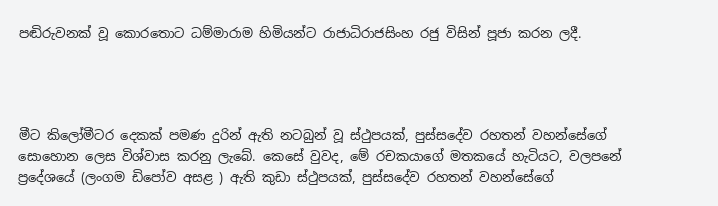පඬිරුවනක් වූ කොරතොට ධම්මාරාම හිමියන්ට රාජාධිරාජසිංහ රජු විසින් පූජා කරන ලදී.




මීට කිලෝමීටර දෙකක් පමණ දුරින් ඇති නටබුන් වූ ස්ථුපයක්, පුස්සදේව රහතන් වහන්සේගේ සොහොන ලෙස විශ්වාස කරනු ලැබේ. කෙසේ වුවද, මේ රචකයාගේ මතකයේ හැටියට, වලපනේ ප්‍රදේශයේ (ලංගම ඩිපෝව අසළ ) ඇති කුඩා ස්ථුපයක්, පුස්සදේව රහතන් වහන්සේගේ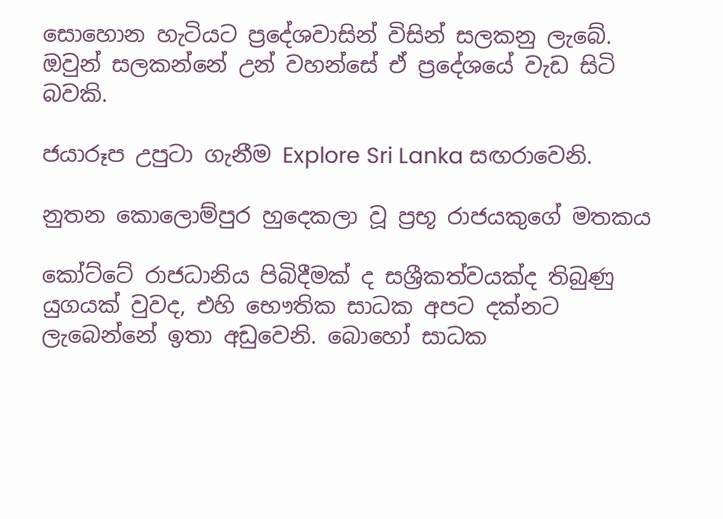සොහොන හැටියට ප්‍රදේශවාසින් විසින් සලකනු ලැබේ. ඔවුන් සලකන්නේ උන් වහන්සේ ඒ ප්‍රදේශයේ වැඩ සිටි බවකි.

ජයාරූප උපුටා ගැනීම Explore Sri Lanka සඟරාවෙනි.

නුතන කොලොම්පුර හුදෙකලා වූ ප්‍රභූ රාජයකුගේ මතකය

කෝට්ටේ රාජධානිය පිබිදීමක් ද සශ්‍රීකත්වයක්ද තිබුණු යුගයක් වුවද, එහි භෞතික සාධක අපට දක්නට ලැබෙන්නේ ඉතා අඩුවෙනි. බොහෝ සාධක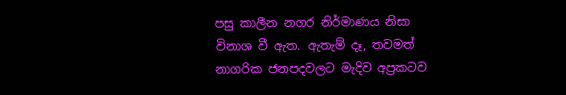පසු කාලීන නගර නිර්මාණය නිසා විනාශ වී ඇත. ඇතැම් දෑ, තවමත් නාගරික ජනපදවලට මැදිව අප්‍රකටව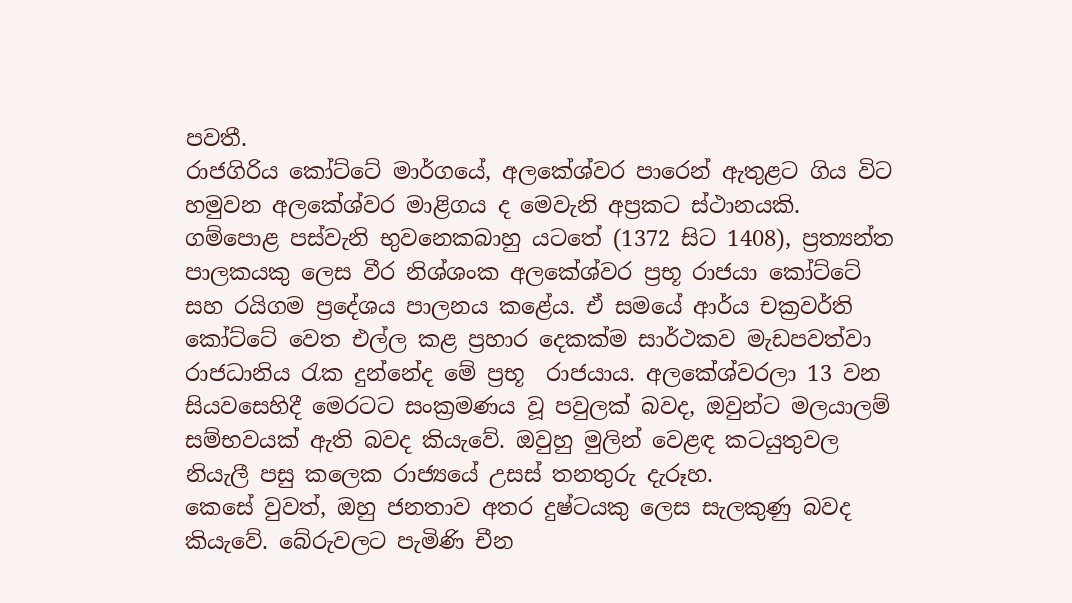පවතී.
රාජගිරිය කෝට්ටේ මාර්ගයේ, අලකේශ්වර පාරෙන් ඇතුළට ගිය විට හමුවන අලකේශ්වර මාළිගය ද මෙවැනි අප්‍රකට ස්ථානයකි.
ගම්පොළ පස්වැනි භුවනෙකබාහු යටතේ (1372 සිට 1408), ප්‍රත්‍යන්ත පාලකයකු ලෙස වීර නිශ්ශංක අලකේශ්වර ප්‍රභූ රාජයා කෝට්ටේ සහ රයිගම ප්‍රදේශය පාලනය කළේය. ඒ සමයේ ආර්ය චක්‍රවර්ති කෝට්ටේ වෙත එල්ල කළ ප්‍රහාර දෙකක්ම සාර්ථකව මැඩපවත්වා රාජධානිය රැක දුන්නේද මේ ප්‍රභූ  රාජයාය. අලකේශ්වරලා 13 වන සියවසෙහිදී මෙරටට සංක්‍රමණය වූ පවුලක් බවද, ඔවුන්ට මලයාලම් සම්භවයක් ඇති බවද කියැවේ. ඔවුහු මුලින් වෙළඳ කටයුතුවල නියැලී පසු කලෙක රාජ්‍යයේ උසස් තනතුරු දැරූහ.
කෙසේ වුවත්, ඔහු ජනතාව අතර දුෂ්ටයකු ලෙස සැලකුණු බවද කියැවේ. බේරුවලට පැමිණි චීන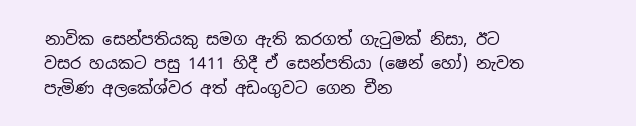නාවික සෙන්පතියකු සමග ඇති කරගත් ගැටුමක් නිසා, ඊට වසර හයකට පසු 1411 හිදී ඒ සෙන්පතියා (ෂෙන් හෝ) නැවත පැමිණ අලකේශ්වර අත් අඩංගුවට ගෙන චීන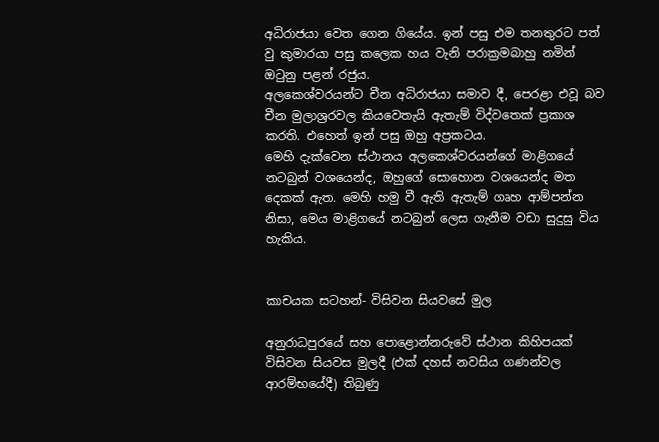අධිරාජයා වෙත ගෙන ගියේය. ඉන් පසු එම තනතුරට පත් වු කුමාරයා පසු කලෙක හය වැනි පරාක්‍රමබාහු නමින් ඔටුනු පළන් රජුය.
අලකෙශ්වරයන්ට චීන අධිරාජයා සමාව දී, පෙරළා එවූ බව චීන මුලාශ්‍රරවල කියවෙතැයි ඇතැම් විද්වතෙක් ප්‍රකාශ කරති. එහෙත් ඉන් පසු ඔහු අප්‍රකටය.
මෙහි දැක්වෙන ස්ථානය අලකෙශ්වරයන්ගේ මාළිගයේ නටබුන් වශයෙන්ද, ඔහුගේ සොහොන වශයෙන්ද මත දෙකක් ඇත. මෙහි හමු වී ඇති ඇතැම් ගෘහ ආම්පන්න නිසා, මෙය මාළිගයේ නටබුන් ලෙස ගැනීම වඩා සුදුසු විය හැකිය.


කාචයක සටහන්- විසිවන සියවසේ මුල

අනුරාධපුරයේ සහ පොළොන්නරුවේ ස්ථාන කිහිපයක් විසිවන සියවස මුලදී (එක් දහස් නවසිය ගණන්වල ආරම්භයේදී) තිබුණු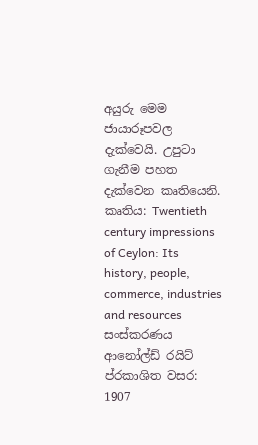අයුරු මෙම ජායාරූපවල දැක්වෙයි. උපුටා ගැනීම පහත දැක්වෙන කෘතියෙනි.
කෘතිය: Twentieth century impressions of Ceylon: Its history, people, commerce, industries and resources
සංස්කරණය ආනෝල්ඩ් රයිට්
ප්රකාශිත වසර: 1907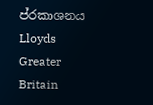ප්රකාශනය Lloyds Greater Britain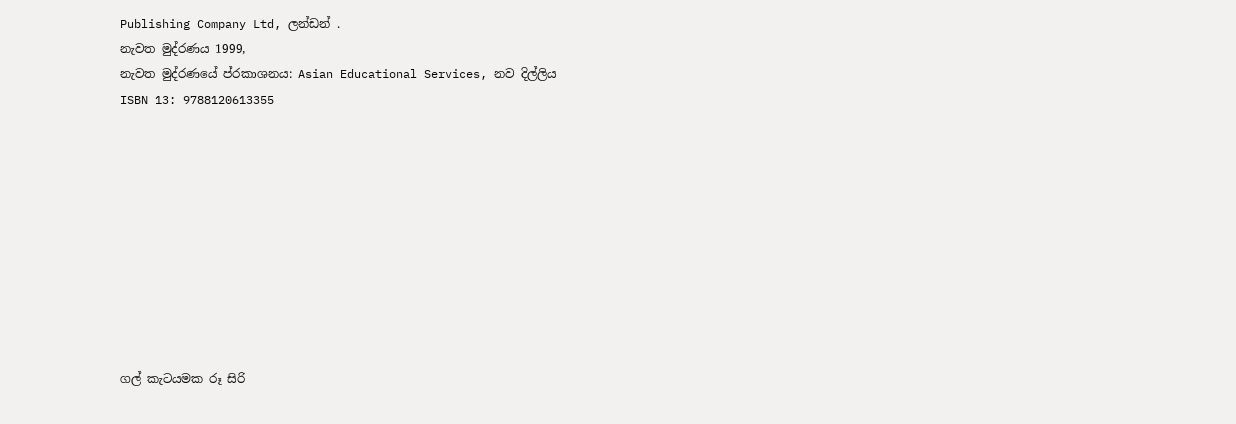Publishing Company Ltd, ලන්ඩන් .
නැවත මුද්රණය 1999,
නැවත මුද්රණයේ ප්රකාශනය: Asian Educational Services, නව දිල්ලිය
ISBN 13: 9788120613355










ගල් කැටයමක රූ සිරි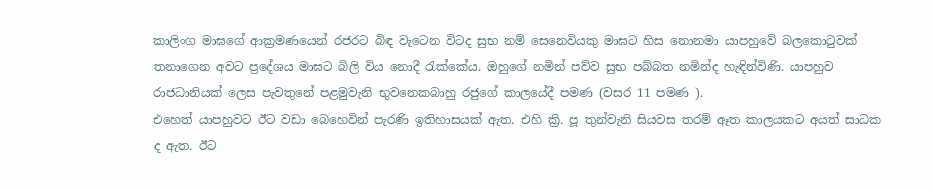කාලිංග මාඝගේ ආක්‍රමණයෙන් රජරට බිඳ වැටෙන විටද සුභ නම් සෙනෙවියකු මාඝට හිස නොනමා යාපහුවේ බලකොටුවක් තනාගෙන අවට ප්‍රදේශය මාඝට බිලි විය නොදී රැක්කේය. ඔහුගේ නමින් පව්ව සුභ පබ්බත නමින්ද හැඳින්විණි. යාපහුව රාජධානියක් ලෙස පැවතුනේ පළමුවැනි භුවනෙකබාහු රජුගේ කාලයේදී පමණ (වසර 11 පමණ ).
එහෙත් යාපහුවට ඊට වඩා බෙහෙවින් පැරණි ඉතිහාසයක් ඇත. එහි ක්‍රි. පූ තුන්වැනි සියවස තරම් ඈත කාලයකට අයත් සාධක ද ඇත. ඊට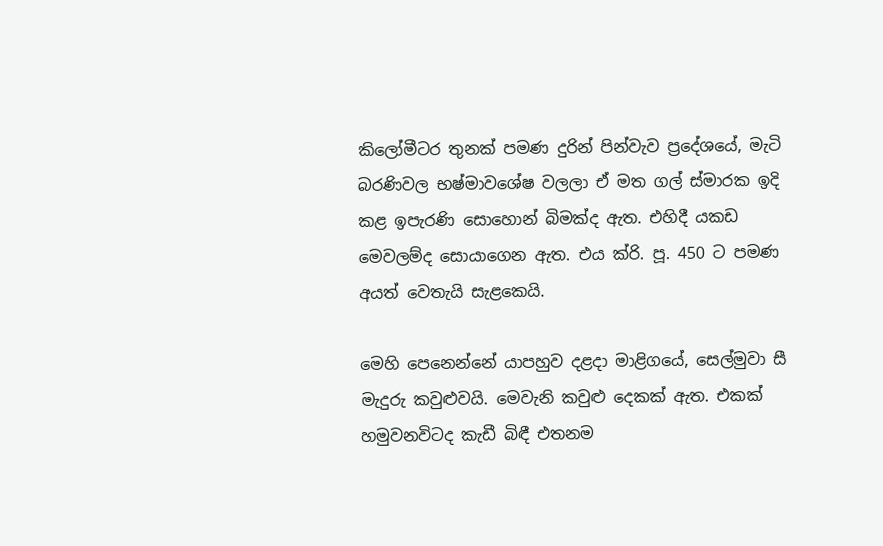කිලෝමීටර තුනක් පමණ දුරින් පින්වැව ප්‍රදේශයේ, මැටි බරණිවල භෂ්මාවශේෂ වලලා ඒ මත ගල් ස්මාරක ඉදි කළ ඉපැරණි සොහොන් බිමක්ද ඇත. එහිදී යකඩ මෙවලම්ද සොයාගෙන ඇත. එය ක්රි. පූ. 450 ට පමණ අයත් වෙතැයි සැළකෙයි.

මෙහි පෙනෙන්නේ යාපහුව දළදා මාළිගයේ, සෙල්මුවා සී මැදුරු කවුළුවයි. මෙවැනි කවුළු දෙකක් ඇත. එකක් හමුවනවිටද කැඩී බිඳී එතනම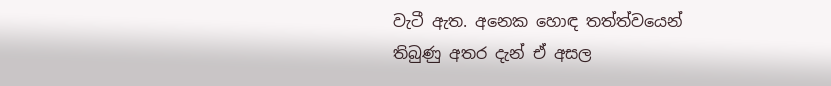වැටී ඇත. අනෙක හොඳ තත්ත්වයෙන් තිබුණු අතර දැන් ඒ අසල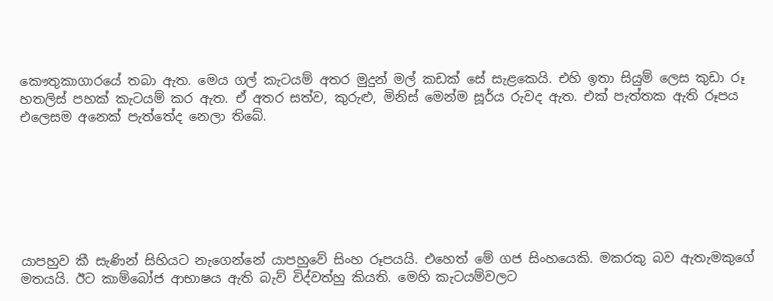කෞතුකාගාරයේ තබා ඇත. මෙය ගල් කැටයම් අතර මුදුන් මල් කඩක් සේ සැළකෙයි. එහි ඉතා සියුම් ලෙස කුඩා රූ හතලිස් පහක් කැටයම් කර ඇත. ඒ අතර සත්ව, කුරුළු, මිනිස් මෙන්ම සූර්ය රුවද ඇත. එක් පැත්තක ඇති රූපය එලෙසම අනෙක් පැත්තේද නෙලා තිබේ.







යාපහුව කී සැණින් සිහියට නැගෙන්නේ යාපහුවේ සිංහ රූපයයි. එහෙත් මේ ගජ සිංහයෙකි. මකරකු බව ඇතැමකුගේ මතයයි. ඊට කාම්බෝජ ආභාෂය ඇති බැව් විද්වත්හු කියති. මෙහි කැටයම්වලට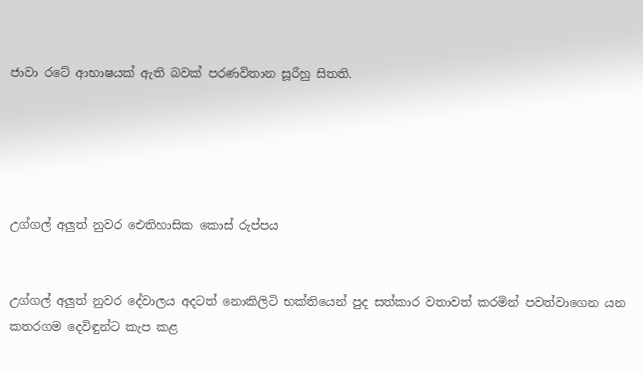ජාවා රටේ ආභාෂයක් ඇති බවක් පරණවිතාන සූරීහු සිතති.





උග්ගල් අලුත් නුවර ඓතිහාසික කොස් රුප්පය


උග්ගල් අලුත් නුවර දේවාලය අදටත් නොකිලිටි භක්තියෙන් පුද සත්කාර වතාවත් කරමින් පවත්වාගෙන යන කතරගම දෙවිඳුන්ට කැප කළ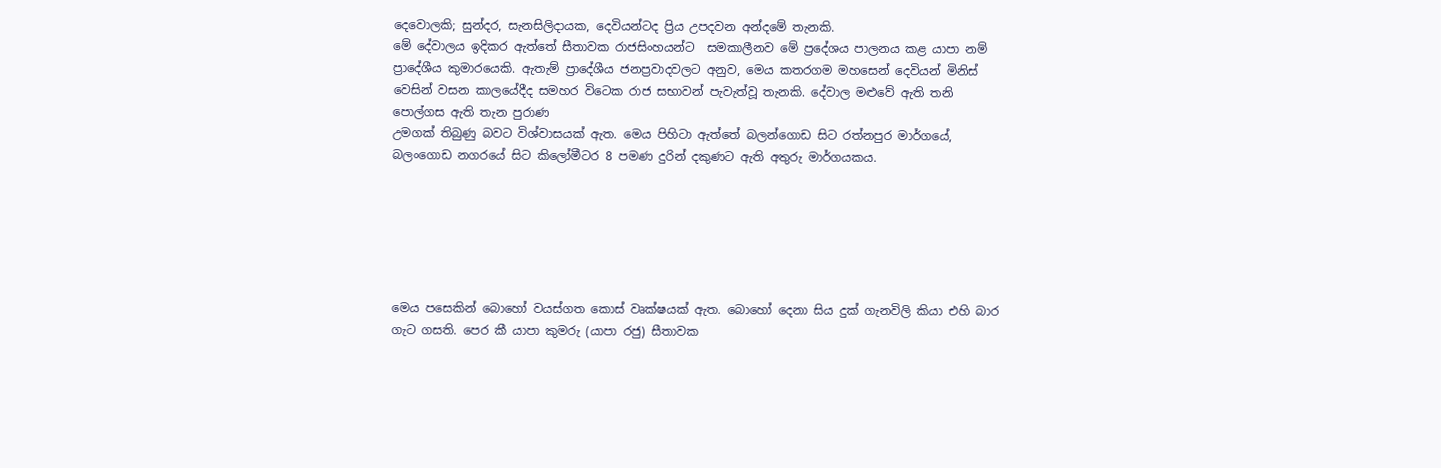දෙවොලකි; සුන්දර, සැනසිලිදායක, දෙවියන්ටද ප්‍රිය උපදවන අන්දමේ තැනකි.
මේ දේවාලය ඉදිකර ඇත්තේ සීතාවක රාජසිංහයන්ට  සමකාලීනව මේ ප්‍රදේශය පාලනය කළ යාපා නම් ප්‍රාදේශීය කුමාරයෙකි. ඇතැම් ප්‍රාදේශීය ජනප්‍රවාදවලට අනුව, මෙය කතරගම මහසෙන් දෙවියන් මිනිස් වෙසින් වසන කාලයේදීද සමහර විටෙක රාජ සභාවන් පැවැත්වූ තැනකි. දේවාල මළුවේ ඇති තනි පොල්ගස ඇති තැන පුරාණ
උමගක් තිබුණු බවට විශ්වාසයක් ඇත. මෙය පිහිටා ඇත්තේ බලන්ගොඩ සිට රත්නපුර මාර්ගයේ,  බලංගොඩ නගරයේ සිට කිලෝමීටර 8 පමණ දුරින් දකුණට ඇති අතුරු මාර්ගයකය.






මෙය පසෙකින් බොහෝ වයස්ගත කොස් වෘක්ෂයක් ඇත. බොහෝ දෙනා සිය දුක් ගැනවිලි කියා එහි බාර ගැට ගසති. පෙර කී යාපා කුමරු (යාපා රජු) සීතාවක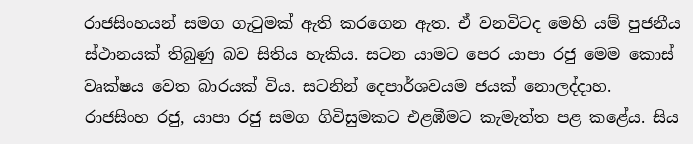රාජසිංහයන් සමග ගැටුමක් ඇති කරගෙන ඇත. ඒ වනවිටද මෙහි යම් පුජනීය ස්ථානයක් තිබුණු බව සිතිය හැකිය. සටන යාමට පෙර යාපා රජු මෙම කොස් වෘක්ෂය වෙත බාරයක් විය. සටනින් දෙපාර්ශවයම ජයක් නොලද්දාහ. රාජසිංහ රජු, යාපා රජු සමග ගිවිසුමකට එළඹීමට කැමැත්ත පළ කළේය. සිය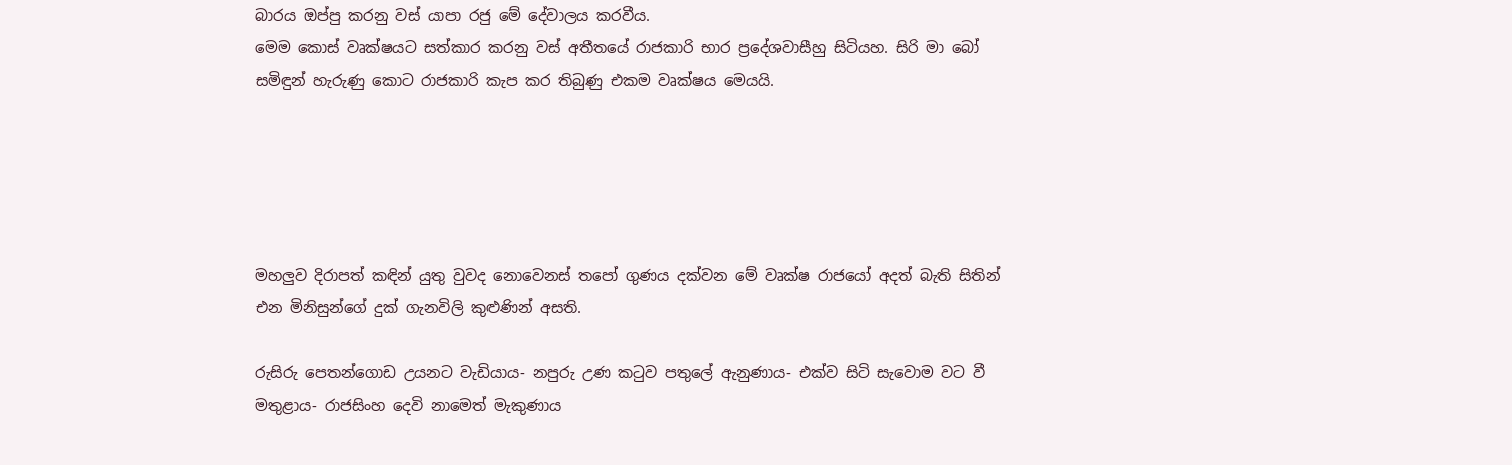බාරය ඔප්පු කරනු වස් යාපා රජු මේ දේවාලය කරවීය.
මෙම කොස් වෘක්ෂයට සත්කාර කරනු වස් අතීතයේ රාජකාරි භාර ප්‍රදේශවාසීහු සිටියහ. සිරි මා බෝ සමිඳුන් හැරුණු කොට රාජකාරි කැප කර තිබුණු එකම වෘක්ෂය මෙයයි.





මහලුව දිරාපත් කඳින් යුතු වුවද නොවෙනස් තපෝ ගුණය දක්වන මේ වෘක්ෂ රාජයෝ අදත් බැති සිතින් එන මිනිසුන්ගේ දුක් ගැනවිලි කුළුණින් අසති.

රුසිරු පෙතන්ගොඩ උයනට වැඩියාය- නපුරු උණ කටුව පතුලේ ඇනුණාය- එක්ව සිටි සැවොම වට වී මතුළාය- රාජසිංහ දෙවි නාමෙත් මැකුණාය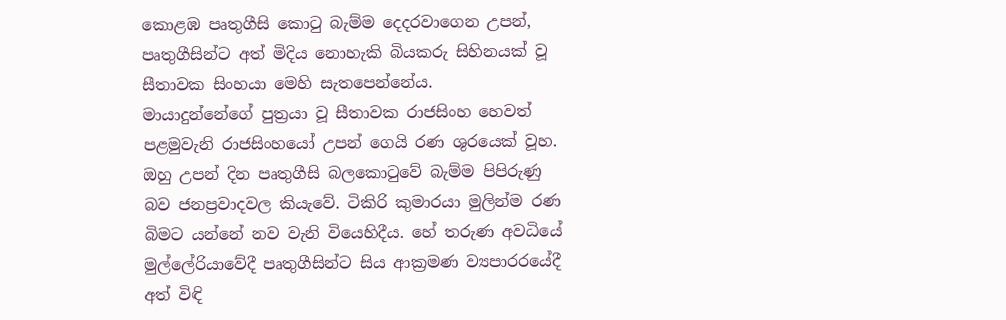කොළඹ පෘතුගීසි කොටු බැම්ම දෙදරවාගෙන උපන්, පෘතුගීසින්ට අත් මිදිය නොහැකි බියකරු සිහිනයක් වූ සීතාවක සිංහයා මෙහි සැතපෙන්නේය.
මායාදුන්නේගේ පුත්‍රයා වූ සීතාවක රාජසිංහ හෙවත් පළමුවැනි රාජසිංහයෝ උපන් ගෙයි රණ ශුරයෙක් වූහ. ඔහු උපන් දින පෘතුගීසි බලකොටුවේ බැම්ම පිපිරුණු බව ජනප්‍රවාදවල කියැවේ. ටිකිරි කුමාරයා මුලින්ම රණ බිමට යන්නේ නව වැනි වියෙහිදීය. හේ තරුණ අවධියේ මුල්ලේරියාවේදී පෘතුගීසින්ට සිය ආක්‍රමණ ව්‍යපාරරයේදී අත් විඳි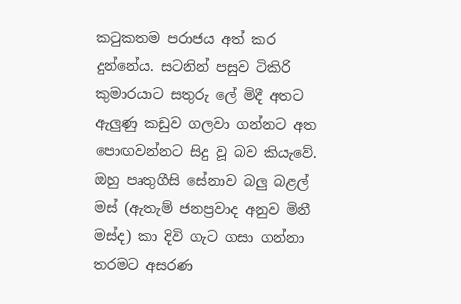කටුකතම පරාජය අත් කර දුන්නේය. සටනින් පසුව ටිකිරි කුමාරයාට සතුරු ලේ මිදී අතට ඇලුණු කඩුව ගලවා ගන්නට අත පොඟවන්නට සිදු වූ බව කියැවේ. ඔහු පෘතුගීසි සේනාව බලු බළල් මස් (ඇතැම් ජනප්‍රවාද අනුව මිනී මස්ද) කා දිවි ගැට ගසා ගන්නා තරමට අසරණ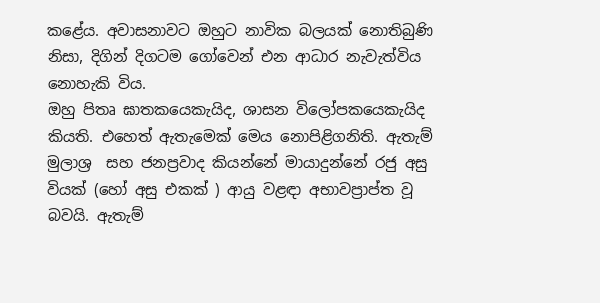කළේය. අවාසනාවට ඔහුට නාවික බලයක් නොතිබුණි නිසා, දිගින් දිගටම ගෝවෙන් එන ආධාර නැවැත්විය නොහැකි විය.
ඔහු පිතෘ ඝාතකයෙකැයිද, ශාසන විලෝපකයෙකැයිද කියති. එහෙත් ඇතැමෙක් මෙය නොපිළිගනිති. ඇතැම් මුලාශ්‍ර  සහ ජනප්‍රවාද කියන්නේ මායාදුන්නේ රජු අසු වියක් (හෝ අසු එකක් ) ආයු වළඳා අභාවප්‍රාප්ත වූ බවයි. ඇතැම්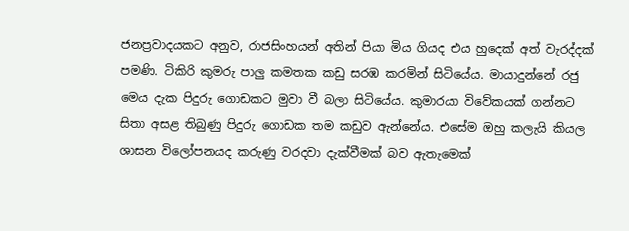ජනප්‍රවාදයකට අනුව, රාජසිංහයන් අතින් පියා මිය ගියද එය හුදෙක් අත් වැරද්දක් පමණි. ටිකිරි කුමරු පාලු කමතක කඩු සරඹ කරමින් සිටියේය. මායාදුන්නේ රජු මෙය දැක පිදුරු ගොඩකට මුවා වී බලා සිටියේය. කුමාරයා විවේකයක් ගන්නට සිතා අසළ තිබුණු පිදුරු ගොඩක තම කඩුව ඇන්නේය. එසේම ඔහු කලැයි කියල ශාසන විලෝපනයද කරුණු වරදවා දැක්වීමක් බව ඇතැමෙක්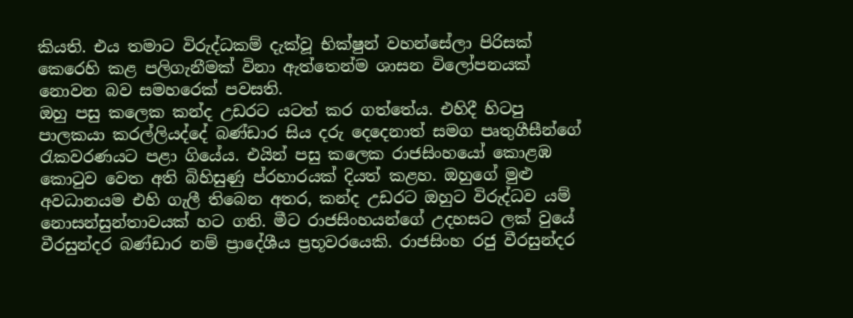කියති. එය තමාට විරුද්ධකම් දැක්වූ භික්ෂුන් වහන්සේලා පිරිසක් කෙරෙහි කළ පලිගැනීමක් විනා ඇත්තෙන්ම ශාසන විලෝපනයක් නොවන බව සමහරෙක් පවසති.
ඔහු පසු කලෙක කන්ද උඩරට යටත් කර ගත්තේය. එහිදී හිටපු පාලකයා කරල්ලියද්දේ බණ්ඩාර සිය දරු දෙදෙනාත් සමග පෘතුගීසීන්ගේ රැකවරණයට පළා ගියේය. එයින් පසු කලෙක රාජසිංහයෝ කොළඹ කොටුව වෙත අති බිහිසුණු ප්රහාරයක් දියත් කළහ. ඔහුගේ මුළු අවධානයම එහි ගැලී තිබෙන අතර, කන්ද උඩරට ඔහුට විරුද්ධව යම් නොසන්සුන්තාවයක් හට ගති. මීට රාජසිංහයන්ගේ උදහසට ලක් වුයේ වීරසුන්දර බණ්ඩාර නම් ප්‍රාදේශීය ප්‍රභූවරයෙකි. රාජසිංහ රජු වීරසුන්දර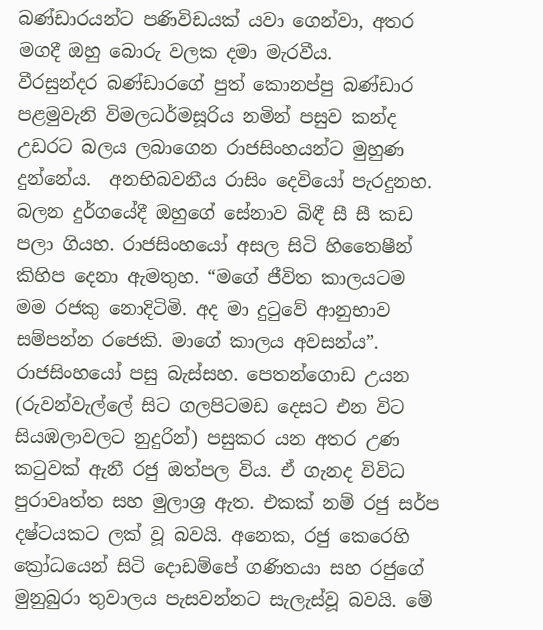බණ්ඩාරයන්ට පණිවිඩයක් යවා ගෙන්වා, අතර මගදී ඔහු බොරු වලක දමා මැරවීය.
වීරසුන්දර බණ්ඩාරගේ පුත් කොනප්පු බණ්ඩාර පළමුවැනි විමලධර්මසූරිය නමින් පසුව කන්ද උඩරට බලය ලබාගෙන රාජසිංහයන්ට මුහුණ දුන්නේය.  අනභිබවනීය රාසිං දෙවියෝ පැරදුනහ. බලන දුර්ගයේදී ඔහුගේ සේනාව බිඳී සී සී කඩ පලා ගියහ. රාජසිංහයෝ අසල සිටි හිතෛෂීන් කිහිප දෙනා ඇමතුහ. “මගේ ජීවිත කාලයටම මම රජකු නොදිටිමි. අද මා දුටුවේ ආනුභාව සම්පන්න රජෙකි. මාගේ කාලය අවසන්ය”.
රාජසිංහයෝ පසු බැස්සහ. පෙතන්ගොඩ උයන (රුවන්වැල්ලේ සිට ගලපිටමඩ දෙසට එන විට සියඹලාවලට නුදුරින්) පසුකර යන අතර උණ කටුවක් ඇනී රජු ඔත්පල විය. ඒ ගැනද විවිධ පුරාවෘත්ත සහ මුලාශ්‍ර ඇත. එකක් නම් රජු සර්ප දෂ්ටයකට ලක් වූ බවයි. අනෙක, රජු කෙරෙහි ක්‍රෝධයෙන් සිටි දොඩම්පේ ගණිතයා සහ රජුගේ මුනුබුරා තුවාලය පැසවන්නට සැලැස්වූ බවයි. මේ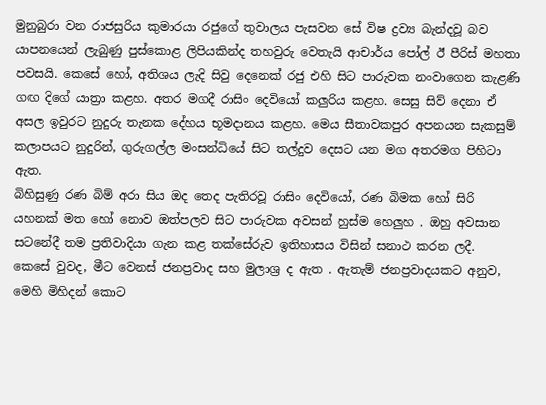මුනුබුරා වන රාජසුරිය කුමාරයා රජුගේ තුවාලය පැසවන සේ විෂ ද්‍රව්‍ය බැන්දවූ බව යාපනයෙන් ලැබුණු පුස්කොළ ලිපියකින්ද තහවුරු වෙතැයි ආචාර්ය පෝල් ඊ පීරිස් මහතා පවසයි. කෙසේ හෝ, අතිශය ලැදි සිවු දෙනෙක් රජු එහි සිට පාරුවක නංවාගෙන කැළණි ගඟ දිගේ යාත්‍රා කළහ. අතර මගදී රාසිං දෙවියෝ කලුරිය කළහ. සෙසු සිව් දෙනා ඒ අසල ඉවුරට නුදුරු තැනක දේහය භූමදානය කළහ. මෙය සීතාවකපුර අපනයන සැකසුම් කලාපයට නුදුරින්, ගුරුගල්ල මංසන්ධියේ සිට තල්දුව දෙසට යන මග අතරමග පිහිටා ඇත.
බිහිසුණු රණ බිම් අරා සිය ඔද තෙද පැතිරවූ රාසිං දෙවියෝ, රණ බිමක හෝ සිරි යහනක් මත හෝ නොව ඔත්පලව සිට පාරුවක අවසන් හුස්ම හෙලුහ . ඔහු අවසාන සටනේදී තම ප්‍රතිවාදියා ගැන කළ තක්සේරුව ඉතිහාසය විසින් සනාථ කරන ලදී.
කෙසේ වුවද, මීට වෙනස් ජනප්‍රවාද සහ මුලාශ්‍ර ද ඇත . ඇතැම් ජනප්‍රවාදයකට අනුව, මෙහි මිහිදන් කොට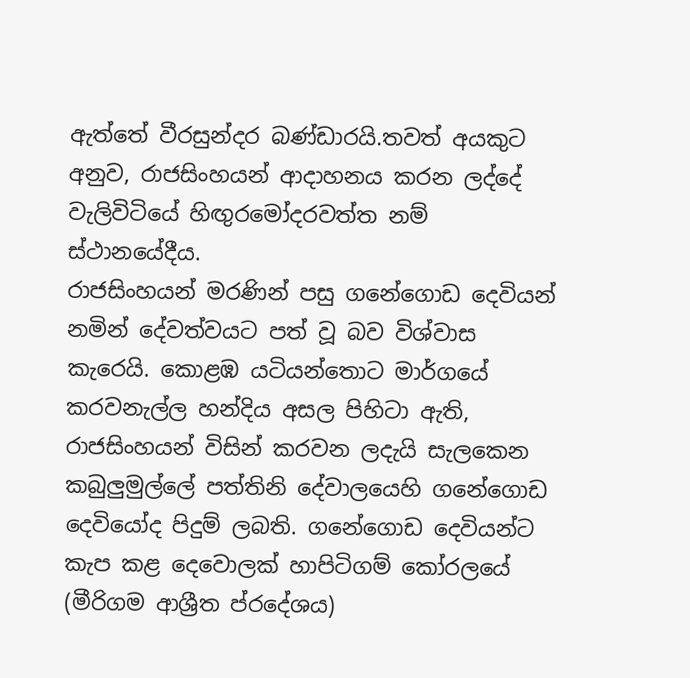ඇත්තේ වීරසුන්දර බණ්ඩාරයි.තවත් අයකුට අනුව, රාජසිංහයන් ආදාහනය කරන ලද්දේ වැලිවිටියේ හිඟුරමෝදරවත්ත නම් ස්ථානයේදීය.
රාජසිංහයන් මරණින් පසු ගනේගොඩ දෙවියන් නමින් දේවත්වයට පත් වූ බව විශ්වාස කැරෙයි. කොළඹ යටියන්තොට මාර්ගයේ කරවනැල්ල හන්දිය අසල පිහිටා ඇති, රාජසිංහයන් විසින් කරවන ලදැයි සැලකෙන කබුලුමුල්ලේ පත්තිනි දේවාලයෙහි ගනේගොඩ දෙවියෝද පිදුම් ලබති. ගනේගොඩ දෙවියන්ට කැප කළ දෙවොලක් හාපිටිගම් කෝරලයේ (මීරිගම ආශ්‍රීත ප්රදේශය)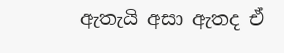ඇතැයි අසා ඇතද ඒ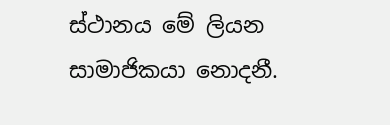ස්ථානය මේ ලියන සාමාජිකයා නොදනී.